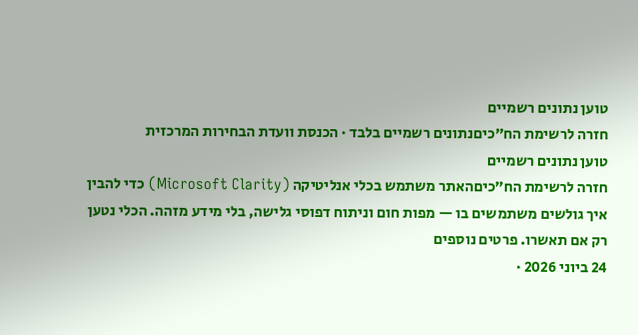טוען נתונים רשמיים
חזרה לרשימת הח״כיםנתונים רשמיים בלבד · הכנסת וועדת הבחירות המרכזית
טוען נתונים רשמיים
חזרה לרשימת הח״כיםהאתר משתמש בכלי אנליטיקה (Microsoft Clarity) כדי להבין איך גולשים משתמשים בו — מפות חום וניתוח דפוסי גלישה, בלי מידע מזהה. הכלי נטען רק אם תאשרו. פרטים נוספים
24 ביוני 2026 ·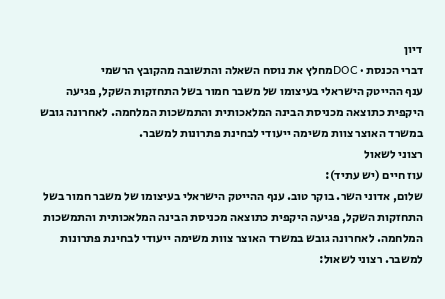דיון
דברי הכנסת · DOCמחלץ את נוסח השאלה והתשובה מהקובץ הרשמי
ענף ההייטק הישראלי בעיצומו של משבר חמור בשל התחזקות השקל, פגיעה היקפית כתוצאה מכניסת הבינה המלאכותית והתמשכות המלחמה. לאחרונה גובש במשרד האוצר צוות משימה ייעודי לבחינת פתרונות למשבר.
רצוני לשאול
עוז חיים (יש עתיד):
שלום, אדוני השר. בוקר טוב. ענף ההייטק הישראלי בעיצומו של משבר חמור בשל התחזקות השקל, פגיעה היקפית כתוצאה מכניסת הבינה המלאכותית והתמשכות המלחמה. לאחרונה גובש במשרד האוצר צוות משימה ייעודי לבחינת פתרונות למשבר. רצוני לשאול: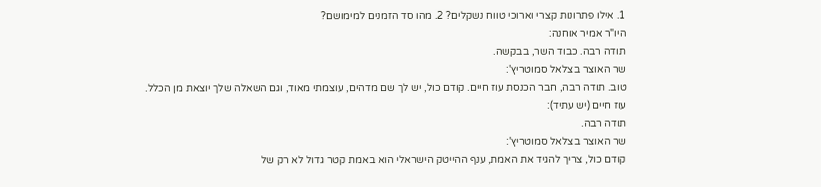1. אילו פתרונות קצרי וארוכי טווח נשקלים? 2. מהו סד הזמנים למימושם?
היו"ר אמיר אוחנה:
תודה רבה. כבוד השר, בבקשה.
שר האוצר בצלאל סמוטריץ':
טוב. תודה רבה, חבר הכנסת עוז חיים. קודם כול, יש לך שם מדהים, עוצמתי מאוד, וגם השאלה שלך יוצאת מן הכלל.
עוז חיים (יש עתיד):
תודה רבה.
שר האוצר בצלאל סמוטריץ':
קודם כול, צריך להגיד את האמת, ענף ההייטק הישראלי הוא באמת קטר גדול לא רק של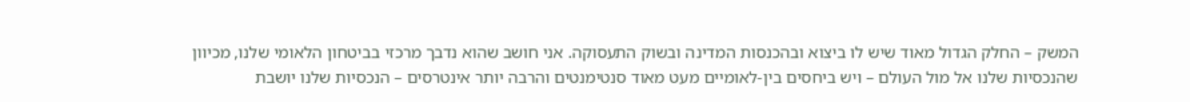המשק – החלק הגדול מאוד שיש לו ביצוא ובהכנסות המדינה ובשוק התעסוקה. אני חושב שהוא נדבך מרכזי בביטחון הלאומי שלנו, מכיוון שהנכסיות שלנו אל מול העולם – ויש ביחסים בין-לאומיים מעט מאוד סנטימנטים והרבה יותר אינטרסים – הנכסיות שלנו יושבת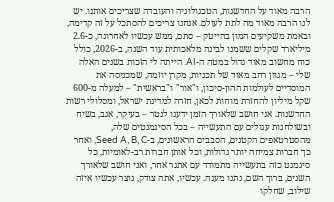הרבה מאוד על החדשנות, הטכנולוגיה והעובדה שצריכים אותנו. יש לנו הרבה מאוד מה לתת לעולם. אנחנו צריכים להסתכל על זה קדימה, ובאמת משקיעים המון בהייטק – סתם, ממש עכשיו לאחרונה, כ-2.6 מיליארד שקלים ששמנו לבינה מלאכותית עוד השנה, ב-2026, כולל כוח מחשוב מאוד גדול במטה ה-AI. הייתה לי הזכות בשנים האלה שלי – מגוון רחב מאוד של תכניות, מקרן יוזמה, שמכניסה את המוסדיים לעולמות ההון-סיכון, ו"אור" ו"בראשית" – למעלה מ-600 שקל מיליון להחזרת מוחות לכאן, חזרה למדינת ישראל, ומסלולי רשות החדשנות. אני חושב שלאורך הזמן ידענו לנטר – בעיקר, אגב, בשיח ובשולחנות עגולים עם התעשייה – בכל הסיגמנטים שלה, מהסטרטאפים הקטנים, הסבבים הראשונים, ב-Seed A, B, C, ואחר כך חברות צמיחה יותר גדולות, וכל אותן חברות רב-לאומיות, כל סיגמנט כזה בתעשייה מתמודד עם אתגר אחר, ואני חושב שלאורך השנים, ברוך השם, נתנו מענה. עכשיו, אתה צודק, נוצר עכשיו איזה שילוב, שחלקו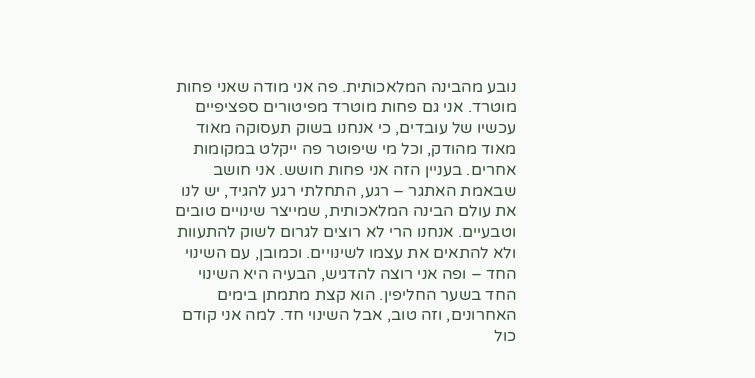נובע מהבינה המלאכותית. פה אני מודה שאני פחות מוטרד. אני גם פחות מוטרד מפיטורים ספציפיים עכשיו של עובדים, כי אנחנו בשוק תעסוקה מאוד מאוד מהודק, וכל מי שיפוטר פה ייקלט במקומות אחרים. בעניין הזה אני פחות חושש. אני חושב שבאמת האתגר – רגע, התחלתי רגע להגיד, יש לנו את עולם הבינה המלאכותית, שמייצר שינויים טובים וטבעיים. אנחנו הרי לא רוצים לגרום לשוק להתעוות ולא להתאים את עצמו לשינויים. וכמובן, עם השינוי החד – ופה אני רוצה להדגיש, הבעיה היא השינוי החד בשער החליפין. הוא קצת מתמתן בימים האחרונים, וזה טוב, אבל השינוי חד. למה אני קודם כול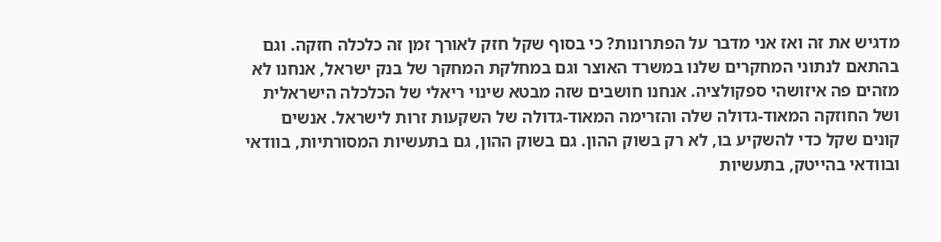מדגיש את זה ואז אני מדבר על הפתרונות? כי בסוף שקל חזק לאורך זמן זה כלכלה חזקה. וגם בהתאם לנתוני המחקרים שלנו במשרד האוצר וגם במחלקת המחקר של בנק ישראל, אנחנו לא מזהים פה איזושהי ספקולציה. אנחנו חושבים שזה מבטא שינוי ריאלי של הכלכלה הישראלית ושל החוזקה המאוד-גדולה שלה והזרימה המאוד-גדולה של השקעות זרות לישראל. אנשים קונים שקל כדי להשקיע בו, לא רק בשוק ההון. גם בשוק ההון, גם בתעשיות המסורתיות, בוודאי ובוודאי בהייטק, בתעשיות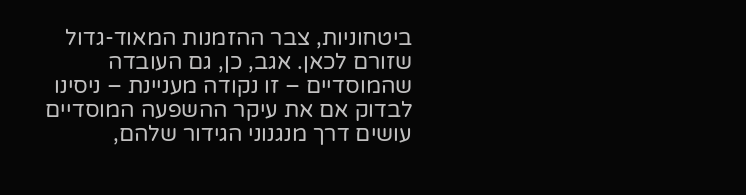ביטחוניות, צבר ההזמנות המאוד-גדול שזורם לכאן. אגב, כן, גם העובדה שהמוסדיים – זו נקודה מעניינת – ניסינו לבדוק אם את עיקר ההשפעה המוסדיים עושים דרך מנגנוני הגידור שלהם,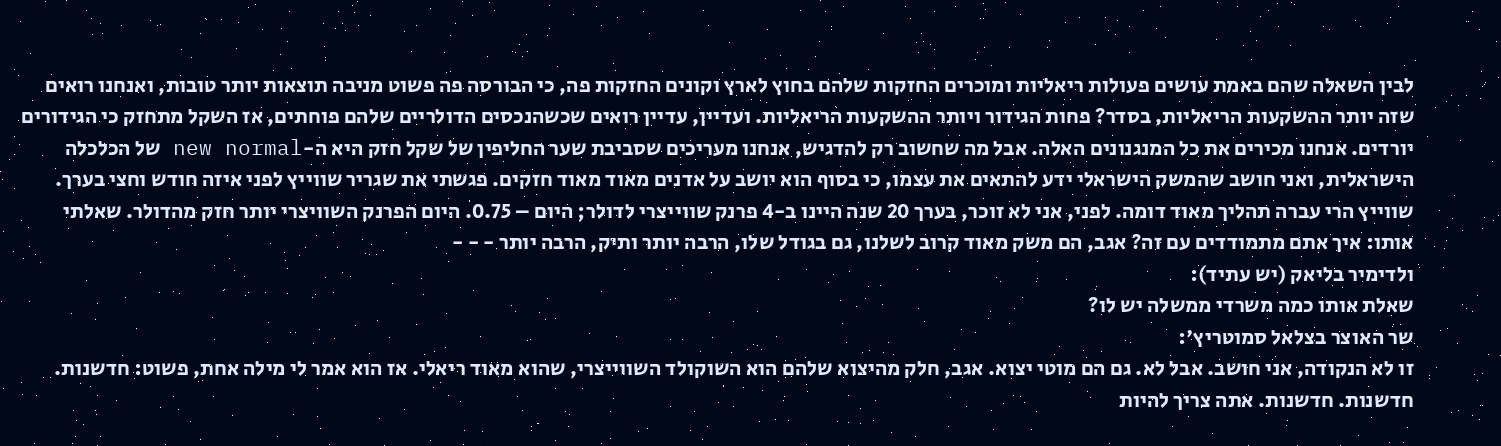לבין השאלה שהם באמת עושים פעולות ריאליות ומוכרים החזקות שלהם בחוץ לארץ וקונים החזקות פה, כי הבורסה פה פשוט מניבה תוצאות יותר טובות, ואנחנו רואים שזה יותר ההשקעות הריאליות, בסדר? פחות הגידור ויותר ההשקעות הריאליות. ועדיין, עדיין רואים שכשהנכסים הדולריים שלהם פוחתים, אז השקל מתחזק כי הגידורים יורדים. אנחנו מכירים את כל המנגנונים האלה. אבל מה שחשוב רק להדגיש, אנחנו מעריכים שסביבת שער החליפין של שקל חזק היא ה-new normal של הכלכלה הישראלית, ואני חושב שהמשק הישראלי ידע להתאים את עצמו, כי בסוף הוא יושב על אדנים מאוד מאוד חזקים. פגשתי את שגריר שווייץ לפני איזה חודש וחצי בערך. שווייץ הרי עברה תהליך מאוד דומה. לפני, אני לא זוכר, בערך 20 שנה היינו ב-4 פרנק שווייצרי לדולר; היום – 0.75. היום הפרנק השוויצרי יותר חזק מהדולר. שאלתי אותו: איך אתם מתמודדים עם זה? אגב, הם משק מאוד קרוב לשלנו, גם בגודל שלו, הרבה יותר ותיק, הרבה יותר - - -
ולדימיר בליאק (יש עתיד):
שאלת אותו כמה משרדי ממשלה יש לו?
שר האוצר בצלאל סמוטריץ':
זו לא הנקודה, אני חושב. אבל לא. גם הם מוטי יצוא. אגב, חלק מהיצוא שלהם הוא השוקולד השווייצרי, שהוא מאוד ריאלי. אז הוא אמר לי מילה אחת, פשוט: חדשנות. חדשנות. חדשנות. אתה צריך להיות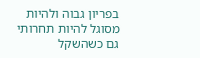בפריון גבוה ולהיות מסוגל להיות תחרותי גם כשהשקל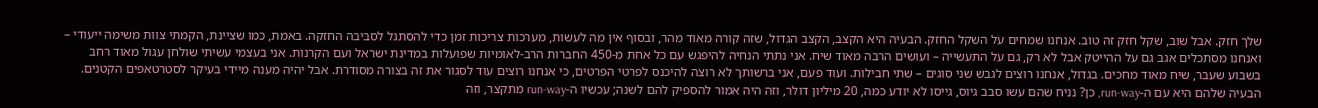שלך חזק. אבל שוב, שקל חזק זה טוב. אנחנו שמחים על השקל החזק. הבעיה היא הקצב, הקצב הגדול, שזה קורה מאוד מהר, ובסוף אין מה לעשות, מערכות צריכות זמן כדי להסתגל לסביבה החזקה. באמת, כמו שציינת, הקמתי צוות משימה ייעודי – ואנחנו מסתכלים אגב גם על ההייטק אבל לא רק, גם על התעשייה – ועושים הרבה מאוד שיח. אני נתתי הנחיה להיפגש עם כל אחת מ-450 החברות הרב-לאומיות שפועלות במדינת ישראל ועם הקרנות. אני בעצמי עשיתי שולחן עגול מאוד רחב בשבוע שעבר, שיח מאוד מחכים. בגדול, אנחנו רוצים לגבש שני סוגים – שתי חבילות. ועוד פעם, אני ברשותך לא רוצה להיכנס לפרטי הפרטים, כי אנחנו רוצים עוד לסגור את זה בצורה מסודרת. אבל יהיה מענה מיידי בעיקר לסטרטאפים הקטנים. הבעיה שלהם היא עם ה-run-way, כן? נניח שהם עשו סבב גיוס, גייסו לא יודע כמה, 20 מיליון דולר, וזה היה אמור להספיק להם לשנה; עכשיו ה-run-way מתקצר, וזה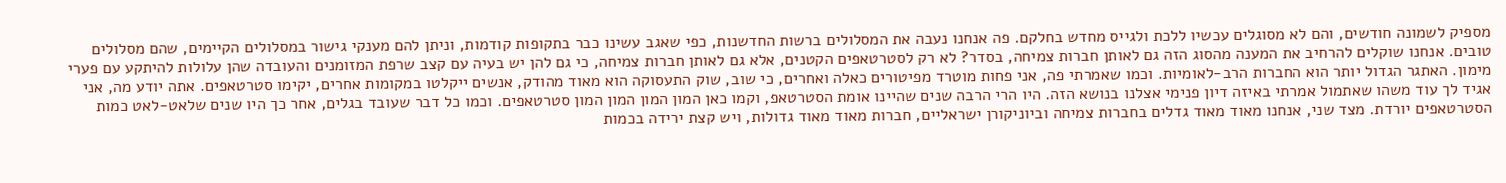מספיק לשמונה חודשים, והם לא מסוגלים עכשיו ללכת ולגייס מחדש בחלקם. פה אנחנו נעבה את המסלולים ברשות החדשנות, כפי שאגב עשינו כבר בתקופות קודמות, וניתן להם מענקי גישור במסלולים הקיימים, שהם מסלולים טובים. אנחנו שוקלים להרחיב את המענה מהסוג הזה גם לאותן חברות צמיחה, בסדר? לא רק לסטרטאפים הקטנים, אלא גם לאותן חברות צמיחה, כי גם להן יש בעיה עם קצב שרפת המזומנים והעובדה שהן עלולות להיתקע עם פערי מימון. האתגר הגדול יותר הוא החברות הרב-לאומיות. וכמו שאמרתי פה, אני פחות מוטרד מפיטורים כאלה ואחרים, כי שוב, שוק התעסוקה הוא מאוד מהודק, אנשים ייקלטו במקומות אחרים, יקימו סטרטאפים. אתה יודע מה, אני אגיד לך עוד משהו שאתמול אמרתי באיזה דיון פנימי אצלנו בנושא הזה. היו הרי הרבה שנים שהיינו אומת הסטרטאפ, וקמו כאן המון המון המון המון סטרטאפים. וכמו כל דבר שעובד בגלים, אחר כך היו שנים שלאט-לאט כמות הסטרטאפים יורדת. מצד שני, אנחנו מאוד מאוד גדלים בחברות צמיחה וביוניקורן ישראליים, חברות מאוד מאוד גדולות, ויש קצת ירידה בכמות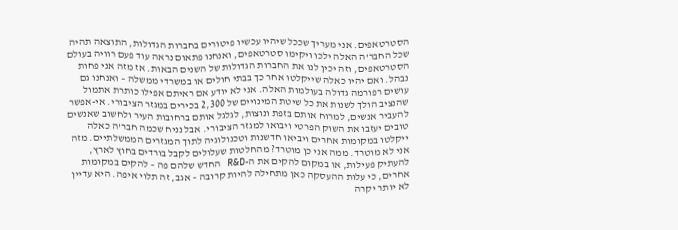הסטרטאפים. אני מעריך שככל שיהיו עכשיו פיטורים בחברות הגדולות, התוצאה תהיה שכל החבר'ה האלה ילכו ויקימו סטרטאפים, ואנחנו פתאום נראה עוד פעם רוויה בעולם הסטרטאפים, וזה יכין לנו את החברות הגדולות של השנים הבאות. אז מזה אני פחות נבהל. ואם יהיו כאלה שייקלטו אחר כך בבתי חולים או במשרדי ממשלה – ואנחנו גם עושים רפורמה גדולה בעולמות האלה. אני לא יודע אם ראיתם אפילו כותרת אתמול שהנציב הולך לשנות את כל שיטת המינויים של 2,300 בכירים במגזר הציבורי. אי-אפשר להעביר אנשים, למרוח אותם בזפת ונוצות, לגלגל אותם ברחובות העיר ולחשוב שאנשים טובים יעזבו את השוק הפרטי ויבואו למגזר הציבורי. אבל נניח שכמה חבר'ה כאלה ייקלטו במקומות אחרים ויביאו חדשנות וטכנולוגיה לתוך המגזרים הממשלתיים. מזה אני לא מוטרד. ממה אני כן מוטרד? מהחלטות שעלולים לקבל בורדים בחוץ לארץ, להעתיק פעילות, או במקום להקים את ה-R&D החדש שלהם פה – להקים במקומות אחרים, כי עלות ההעסקה כאן מתחילה להיות קרובה – אגב, זה תלוי איפה. היא עדיין לא יותר יקרה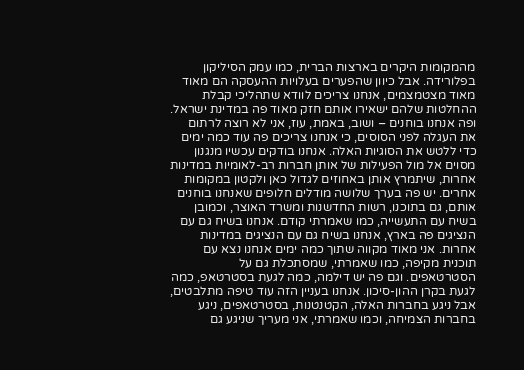מהמקומות היקרים בארצות הברית, כמו עמק הסיליקון בפלורידה. אבל כיוון שהפערים בעלויות ההעסקה הם מאוד מאוד מצטמצמים, אנחנו צריכים לוודא שתהליכי קבלת ההחלטות שלהם ישאירו אותם חזק מאוד פה במדינת ישראל. ופה אנחנו בוחנים – ושוב, באמת, עוז, אני לא רוצה לרתום את העגלה לפני הסוסים, כי אנחנו צריכים פה עוד כמה ימים כדי ללטש את הסוגיות האלה. אנחנו בודקים עכשיו מנגנון מסוים אל מול הפעילות של אותן חברות רב-לאומיות במדינות אחרות, שיתמרץ אותן באחוזים לגדול כאן ולקטון במקומות אחרים. יש פה בערך שלושה מודלים חלופים שאנחנו בוחנים אותם, גם בתוכנו, רשות החדשנות ומשרד האוצר, וכמובן בשיח עם התעשייה, כמו שאמרתי קודם. אנחנו בשיח גם עם הנציגים פה בארץ, אנחנו בשיח גם עם הנציגים במדינות אחרות. אני מאוד מקווה שתוך כמה ימים אנחנו נצא עם תוכנית מקיפה, כמו שאמרתי, שמסתכלת גם על הסטרטאפים. וגם פה יש דילמה, כמה לגעת בסטרטאפ, כמה לגעת בקרן ההון-סיכון. אנחנו בעניין הזה עוד טיפה מתלבטים, אבל ניגע בחברות האלה, הקטנטנות, בסטרטאפים, ניגע בחברות הצמיחה, וכמו שאמרתי, אני מעריך שניגע גם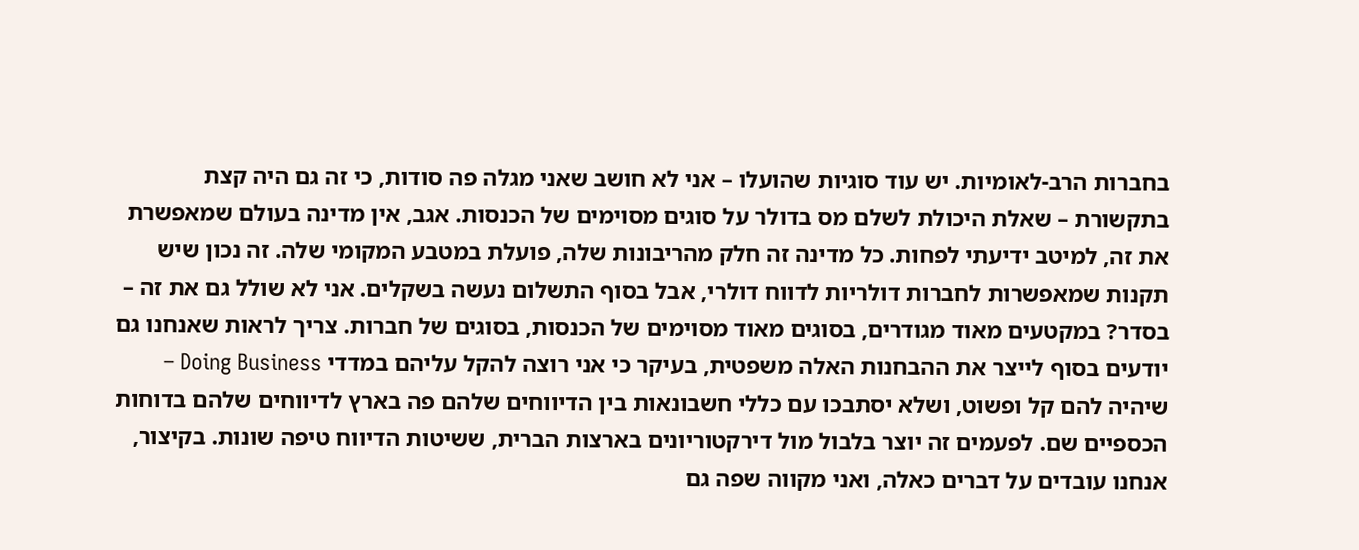בחברות הרב-לאומיות. יש עוד סוגיות שהועלו – אני לא חושב שאני מגלה פה סודות, כי זה גם היה קצת בתקשורת – שאלת היכולת לשלם מס בדולר על סוגים מסוימים של הכנסות. אגב, אין מדינה בעולם שמאפשרת את זה, למיטב ידיעתי לפחות. כל מדינה זה חלק מהריבונות שלה, פועלת במטבע המקומי שלה. זה נכון שיש תקנות שמאפשרות לחברות דולריות לדווח דולרי, אבל בסוף התשלום נעשה בשקלים. אני לא שולל גם את זה – בסדר? במקטעים מאוד מגודרים, בסוגים מאוד מסוימים של הכנסות, בסוגים של חברות. צריך לראות שאנחנו גם יודעים בסוף לייצר את ההבחנות האלה משפטית, בעיקר כי אני רוצה להקל עליהם במדדי Doing Business – שיהיה להם קל ופשוט, ושלא יסתבכו עם כללי חשבונאות בין הדיווחים שלהם פה בארץ לדיווחים שלהם בדוחות הכספיים שם. לפעמים זה יוצר בלבול מול דירקטוריונים בארצות הברית, ששיטות הדיווח טיפה שונות. בקיצור, אנחנו עובדים על דברים כאלה, ואני מקווה שפה גם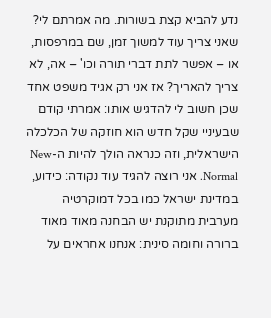נדע להביא קצת בשורות. מה אמרתם לי? שאני צריך עוד למשוך זמן, שם במרפסות, או – אפשר לתת דברי תורה וכו' – אה, לא צריך להאריך? אז אני רק אגיד משפט אחד שכן חשוב לי להדגיש אותו: אמרתי קודם שבעיניי שקל חדש הוא חוזקה של הכלכלה הישראלית, וזה כנראה הולך להיות ה-New Normal. אני רוצה להגיד עוד נקודה: כידוע, במדינת ישראל כמו בכל דמוקרטיה מערבית מתוקנת יש הבחנה מאוד מאוד ברורה וחומה סינית: אנחנו אחראים על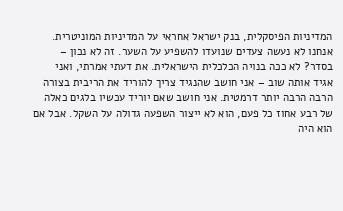המדיניות הפיסקלית, בנק ישראל אחראי על המדיניות המוניטרית. אנחנו לא נעשה צעדים שנועדו להשפיע על השער. זה לא נכון – בסדר? לא ככה בנויה הכלכלית הישראלית. את דעתי אמרתי, ואני אגיד אותה שוב – אני חושב שהנגיד צריך להוריד את הריבית בצורה הרבה הרבה יותר דרמטית. אני חושב שאם יוריד עכשיו בלגים כאלה של רבע אחוז כל פעם, הוא לא ייצור השפעה גדולה על השקל. אבל אם הוא היה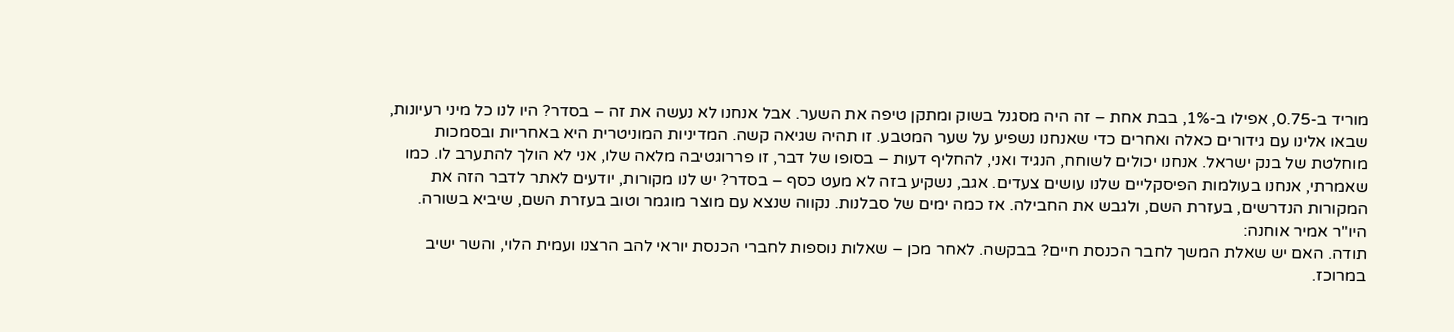מוריד ב-0.75, אפילו ב-1%, בבת אחת – זה היה מסגנל בשוק ומתקן טיפה את השער. אבל אנחנו לא נעשה את זה – בסדר? היו לנו כל מיני רעיונות, שבאו אלינו עם גידורים כאלה ואחרים כדי שאנחנו נשפיע על שער המטבע. זו תהיה שגיאה קשה. המדיניות המוניטרית היא באחריות ובסמכות מוחלטת של בנק ישראל. אנחנו יכולים לשוחח, הנגיד ואני, להחליף דעות – בסופו של דבר, זו פררוגטיבה מלאה שלו, אני לא הולך להתערב לו. כמו שאמרתי, אנחנו בעולמות הפיסקליים שלנו עושים צעדים. אגב, נשקיע בזה לא מעט כסף – בסדר? יש לנו מקורות, יודעים לאתר לדבר הזה את המקורות הנדרשים, בעזרת השם, ולגבש את החבילה. אז כמה ימים של סבלנות. נקווה שנצא עם מוצר מוגמר וטוב בעזרת השם, שיביא בשורה.
היו"ר אמיר אוחנה:
תודה. האם יש שאלת המשך לחבר הכנסת חיים? בבקשה. לאחר מכן – שאלות נוספות לחברי הכנסת יוראי להב הרצנו ועמית הלוי, והשר ישיב במרוכז.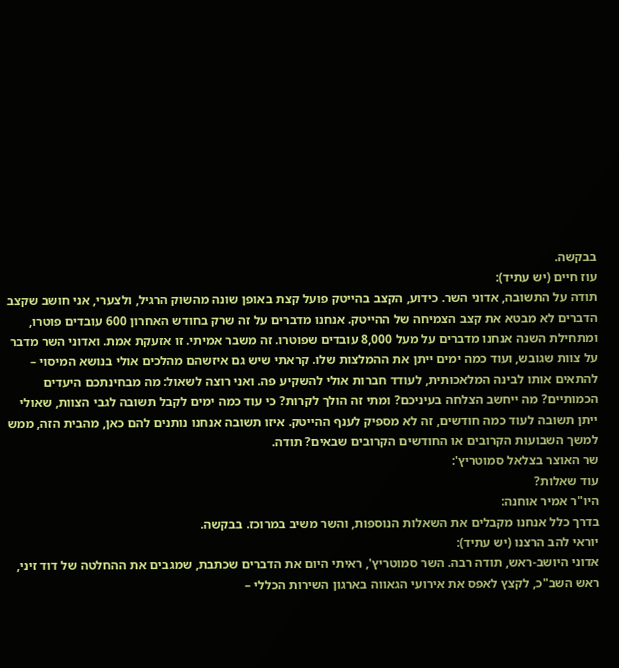בבקשה.
עוז חיים (יש עתיד):
תודה על התשובה, אדוני השר. כידוע, הקצב בהייטק פועל קצת באופן שונה מהשוק הרגיל, ולצערי, אני חושב שקצב הדברים לא מבטא את קצב הצמיחה של ההייטק. אנחנו מדברים על זה שרק בחודש האחרון 600 עובדים פוטרו, ומתחילת השנה אנחנו מדברים על מעל 8,000 עובדים שפוטרו. זה משבר אמיתי. זו אזעקת אמת. ואדוני השר מדבר על צוות שגובש, ועוד כמה ימים ייתן את ההמלצות שלו. קראתי שיש גם איזשהם מהלכים אולי בנושא המיסוי – להתאים אותו לבינה המלאכותית, לעודד חברות אולי להשקיע פה. ואני רוצה לשאול: מה מבחינתכם היעדים הכמותיים? מה ייחשב הצלחה בעיניכם? ומתי זה הולך לקרות? כי עוד כמה ימים לקבל תשובה לגבי הצוות, שאולי ייתן תשובה לעוד כמה חודשים, זה לא מספיק לענף ההייטק. איזו תשובה אנחנו נותנים להם כאן, מהבית הזה, ממש למשך השבועות הקרובים או החודשים הקרובים שבאים? תודה.
שר האוצר בצלאל סמוטריץ':
עוד שאלות?
היו"ר אמיר אוחנה:
בדרך כלל אנחנו מקבלים את השאלות הנוספות, והשר משיב במרוכז. בבקשה.
יוראי להב הרצנו (יש עתיד):
אדוני היושב-ראש, תודה רבה. השר סמוטריץ', ראיתי היום את הדברים שכתבת, שמגבים את ההחלטה של דוד זיני, ראש השב"כ, לקצץ לאפס את אירועי הגאווה בארגון השירות הכללי –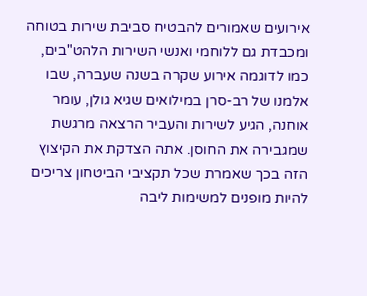אירועים שאמורים להבטיח סביבת שירות בטוחה ומכבדת גם ללוחמי ואנשי השירות הלהט"בים, כמו לדוגמה אירוע שקרה בשנה שעברה, שבו אלמנו של רב-סרן במילואים שגיא גולן, עומר אוחנה, הגיע לשירות והעביר הרצאה מרגשת שמגבירה את החוסן. אתה הצדקת את הקיצוץ הזה בכך שאמרת שכל תקציבי הביטחון צריכים להיות מופנים למשימות ליבה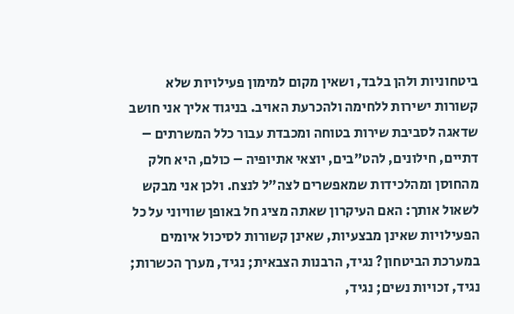ביטחוניות ולהן בלבד, ושאין מקום למימון פעילויות שלא קשורות ישירות ללחימה ולהכרעת האויב. בניגוד אליך אני חושב שדאגה לסביבת שירות בטוחה ומכבדת עבור כלל המשרתים – דתיים, חילונים, להט"בים, יוצאי אתיופיה – כולם, היא חלק מהחוסן ומהלכידות שמאפשרים לצה"ל לנצח. ולכן אני מבקש לשאול אותך: האם העיקרון שאתה מציג חל באופן שוויוני על כל הפעילויות שאינן מבצעיות, שאינן קשורות לסיכול איומים במערכת הביטחון? נגיד, הרבנות הצבאית; נגיד, מערך הכשרות; נגיד, זכויות נשים; נגיד,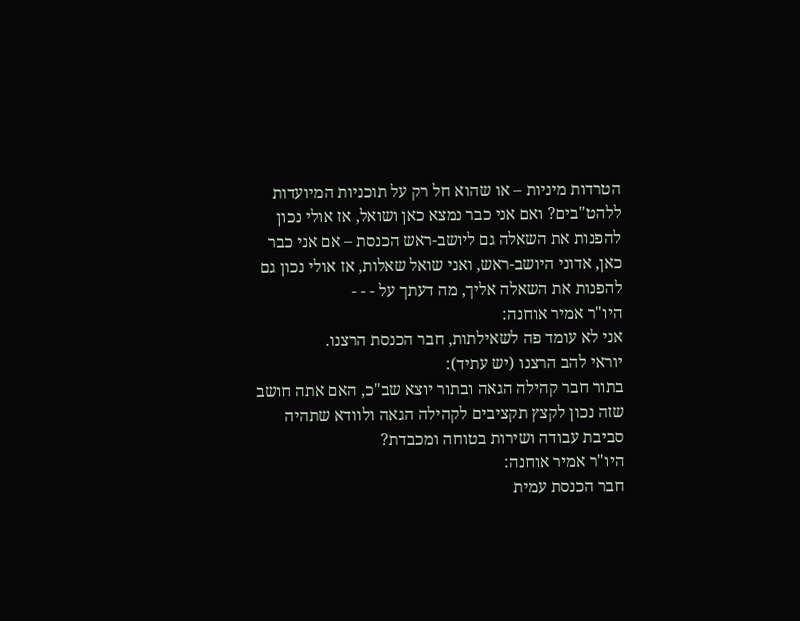הטרדות מיניות – או שהוא חל רק על תוכניות המיועדות ללהט"בים? ואם אני כבר נמצא כאן ושואל, אז אולי נכון להפנות את השאלה גם ליושב-ראש הכנסת – אם אני כבר כאן, אדוני היושב-ראש, ואני שואל שאלות, אז אולי נכון גם להפנות את השאלה אליך, מה דעתך על - - -
היו"ר אמיר אוחנה:
אני לא עומד פה לשאילתות, חבר הכנסת הרצנו.
יוראי להב הרצנו (יש עתיד):
בתור חבר קהילה הגאה ובתור יוצא שב"כ, האם אתה חושב שזה נכון לקצץ תקציבים לקהילה הגאה ולוודא שתהיה סביבת עבודה ושירות בטוחה ומכבדת?
היו"ר אמיר אוחנה:
חבר הכנסת עמית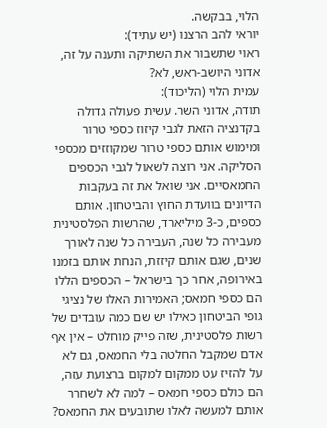הלוי, בבקשה.
יוראי להב הרצנו (יש עתיד):
ראוי שתשבור את השתיקה ותענה על זה, אדוני היושב-ראש, לא?
עמית הלוי (הליכוד):
תודה, אדוני השר. עשית פעולה גדולה בקדנציה הזאת לגבי קיזוז כספי טרור ומימוש אותם כספי טרור שמקוזזים מכספי הסליקה. אני רוצה לשאול לגבי הכספים החמאסיים. אני שואל את זה בעקבות הדיונים בוועדת החוץ והביטחון. אותם כספים, כ-3 מיליארד, שהרשות הפלסטינית מעבירה כל שנה, העבירה כל שנה לאורך שנים, שגם אותם קיזזת, הנחת אותם בזמנו באירופה, אחר כך בישראל – הכספים הללו הם כספי חמאס; האמירות האלו של נציגי גופי הביטחון כאילו יש שם כמה עובדים של רשות פלסטינית, שזה פייק מוחלט – אין אף אדם שמקבל החלטה בלי החמאס, גם לא על להזיז עט ממקום למקום ברצועת עזה, הם כולם כספי חמאס – למה לא לשחרר אותם למעשה לאלו שתובעים את החמאס?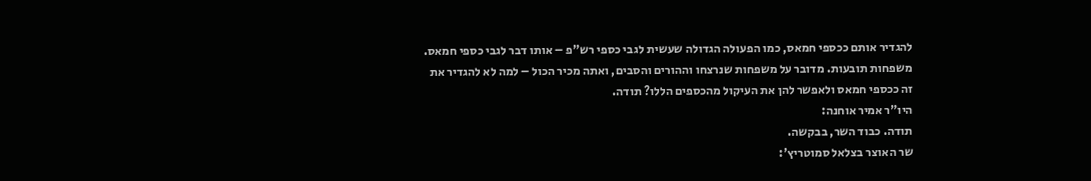להגדיר אותם ככספי חמאס, כמו הפעולה הגדולה שעשית לגבי כספי רש"פ – אותו דבר לגבי כספי חמאס. משפחות תובעות. מדובר על משפחות שנרצחו וההורים והסבים, ואתה מכיר הכול – למה לא להגדיר את זה ככספי חמאס ולאפשר להן את העיקול מהכספים הללו? תודה.
היו"ר אמיר אוחנה:
תודה. כבוד השר, בבקשה.
שר האוצר בצלאל סמוטריץ':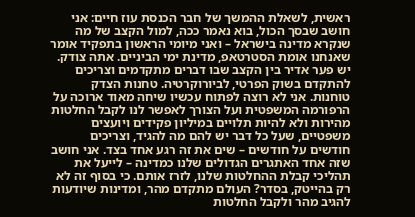ראשית, לשאלת ההמשך של חבר הכנסת עוז חיים: אני חושב שבסך הכול, בוא נאמר ככה, למול הקצב של מה שנקרא מדינה בישראל – ואני מיומי הראשון בתפקיד אומר שאנחנו אומת הסטרטאפ, מדינת ימי הביניים. אתה צודק. יש פער אדיר בין הקצב שבו דברים מתקדמים וצריכים להתקדם בשוק הפרטי, לביורוקרטיה. טחנות הצדק טוחנות. אני לא רוצה לפתוח עכשיו שיחה מאוד ארוכה על הרפורמה המשפטית ועל הצורך לאפשר לנו לקבל החלטות מהירות ולא להיות תלויים במיליון פקידים ויועצים משפטיים, שעל כל דבר יש להם מה להגיד, וצריכים חודשים על חודשים – שים את זה רגע אחד בצד. אני חושב שזה אחד האתגרים הגדולים שלנו כמדינה – לייעל את תהליכי קבלת ההחלטות שלנו, לזרז אותם. כי בסוף זה לא רק בהייטק, בסדר? העולם מתקדם מהר, ומדינות שיודעות להגיב מהר ולקבל החלטות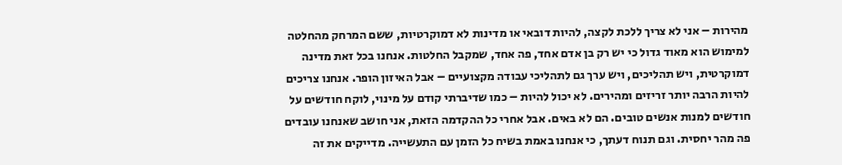מהירות – אני לא צריך ללכת לקצה, להיות דובאי או מדינות לא דמוקרטיות, ששם המרחק מהחלטה למימוש הוא מאוד גדול כי יש רק בן אדם אחד, פה אחד, שמקבל החלטות. אנחנו בכל זאת מדינה דמוקרטית, ויש תהליכים, ויש ערך גם לתהליכי עבודה מקצועיים – אבל האיזון הופר. אנחנו צריכים להיות הרבה יותר זריזים ומהירים. לא יכול להיות – כמו שדיברתי קודם על מינוי, לוקח חודשים על חודשים למנות אנשים טובים. הם לא באים. אבל אחרי כל ההקדמה הזאת, אני חושב שאנחנו עובדים פה מהר יחסית. וגם תנוח דעתך, כי אנחנו באמת בשיח כל הזמן עם התעשייה. מדייקים את זה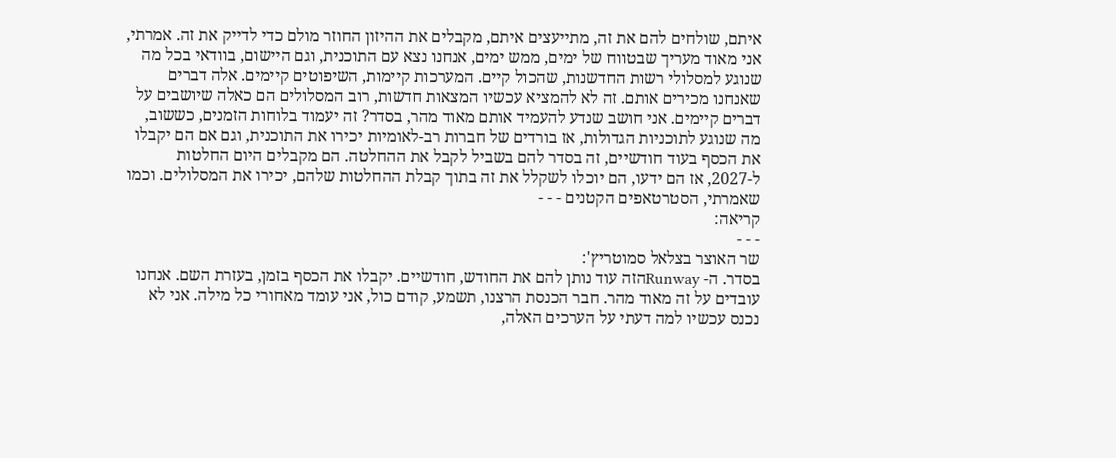איתם, שולחים להם את זה, מתייעצים איתם, מקבלים את ההיזון החוזר מולם כדי לדייק את זה. אמרתי, אני מאוד מעריך שבטווח של ימים, ממש ימים, אנחנו נצא עם התוכנית, וגם היישום, בוודאי בכל מה שנוגע למסלולי רשות החדשנות, שהכול קיים. המערכות קיימות, השיפוטים קיימים. אלה דברים שאנחנו מכירים אותם. זה לא להמציא עכשיו המצאות חדשות, רוב המסלולים הם כאלה שיושבים על דברים קיימים. אני חושב שנדע להעמיד אותם מאוד מהר, בסדר? זה יעמוד בלוחות הזמנים, כששוב, מה שנוגע לתוכניות הגדולות, אז בורדים של חברות רב-לאומיות יכירו את התוכנית, וגם אם הם יקבלו את הכסף בעוד חודשיים, זה בסדר להם בשביל לקבל את ההחלטה. הם מקבלים היום החלטות ל-2027, אז הם ידעו, הם יוכלו לשקלל את זה בתוך קבלת ההחלטות שלהם, יכירו את המסלולים. וכמו שאמרתי, הסטרטאפים הקטנים - - -
קריאה:
- - -
שר האוצר בצלאל סמוטריץ':
בסדר. ה- Runwayהזה עוד נותן להם את החודש, חודשיים. יקבלו את הכסף בזמן, בעזרת השם. אנחנו עובדים על זה מאוד מהר. חבר הכנסת הרצנו, תשמע, קודם כול, אני עומד מאחורי כל מילה. אני לא נכנס עכשיו למה דעתי על הערכים האלה,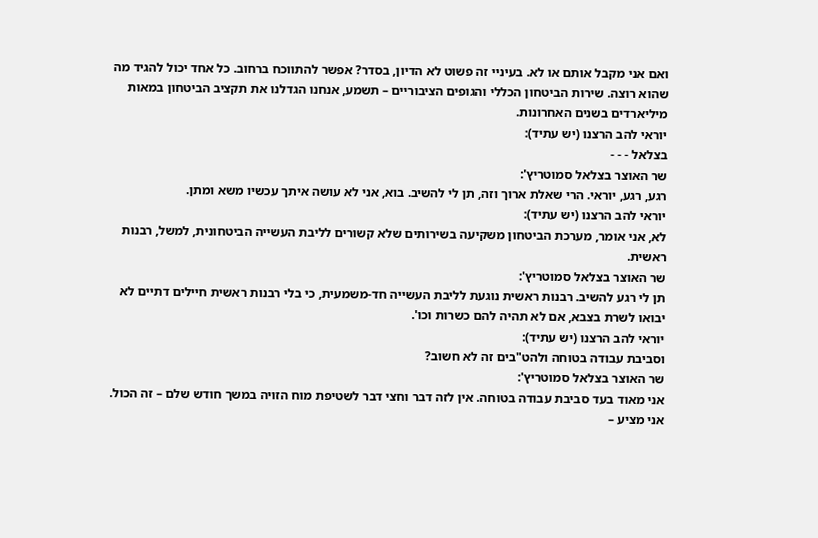ואם אני מקבל אותם או לא. בעיניי זה פשוט לא הדיון, בסדר? אפשר להתווכח ברחוב. כל אחד יכול להגיד מה שהוא רוצה. שירות הביטחון הכללי והגופים הציבוריים – תשמע, אנחנו הגדלנו את תקציב הביטחון במאות מיליארדים בשנים האחרונות.
יוראי להב הרצנו (יש עתיד):
בצלאל - - -
שר האוצר בצלאל סמוטריץ':
רגע, רגע, יוראי. הרי שאלת ארוך וזה, תן לי להשיב. בוא, אני לא עושה איתך עכשיו משא ומתן.
יוראי להב הרצנו (יש עתיד):
לא, אני אומר, מערכת הביטחון משקיעה בשירותים שלא קשורים לליבת העשייה הביטחונית, למשל, רבנות ראשית.
שר האוצר בצלאל סמוטריץ':
תן לי רגע להשיב. רבנות ראשית נוגעת לליבת העשייה חד-משמעית, כי בלי רבנות ראשית חיילים דתיים לא יבואו לשרת בצבא, אם לא תהיה להם כשרות וכו'.
יוראי להב הרצנו (יש עתיד):
וסביבת עבודה בטוחה ולהט"בים זה לא חשוב?
שר האוצר בצלאל סמוטריץ':
אני מאוד בעד סביבת עבודה בטוחה. אין לזה דבר וחצי דבר לשטיפת מוח הזויה במשך חודש שלם – זה הכול. אני מציע –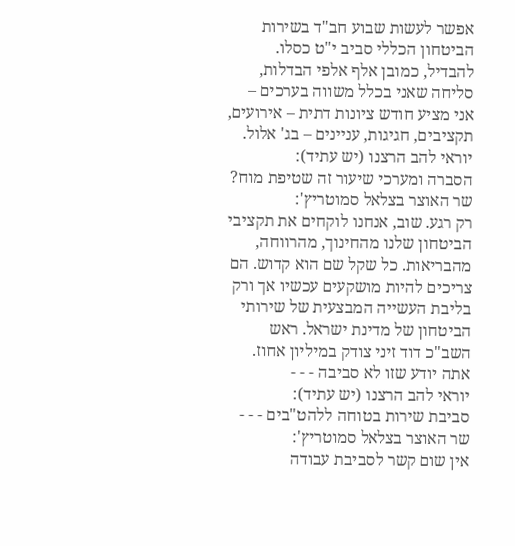אפשר לעשות שבוע חב"ד בשירות הביטחון הכללי סביב י"ט כסלו. להבדיל, כמובן אלף אלפי הבדלות, סליחה שאני בכלל משווה בערכים – אני מציע חודש ציונות דתית – אירועים, תקציבים, חגיגות, עניינים – בג' אלול.
יוראי להב הרצנו (יש עתיד):
הסברה ומערכי שיעור זה שטיפת מוח?
שר האוצר בצלאל סמוטריץ':
רק רגע. שוב, אנחנו לוקחים את תקציבי הביטחון שלנו מהחינוך, מהרווחה, מהבריאות. כל שקל שם הוא קדוש. הם צריכים להיות מושקעים עכשיו אך ורק בליבת העשייה המבצעית של שירותי הביטחון של מדינת ישראל. ראש השב"כ דוד זיני צודק במיליון אחוז. אתה יודע שזו לא סביבה - - -
יוראי להב הרצנו (יש עתיד):
סביבת שירות בטוחה ללהט"בים - - -
שר האוצר בצלאל סמוטריץ':
אין שום קשר לסביבת עבודה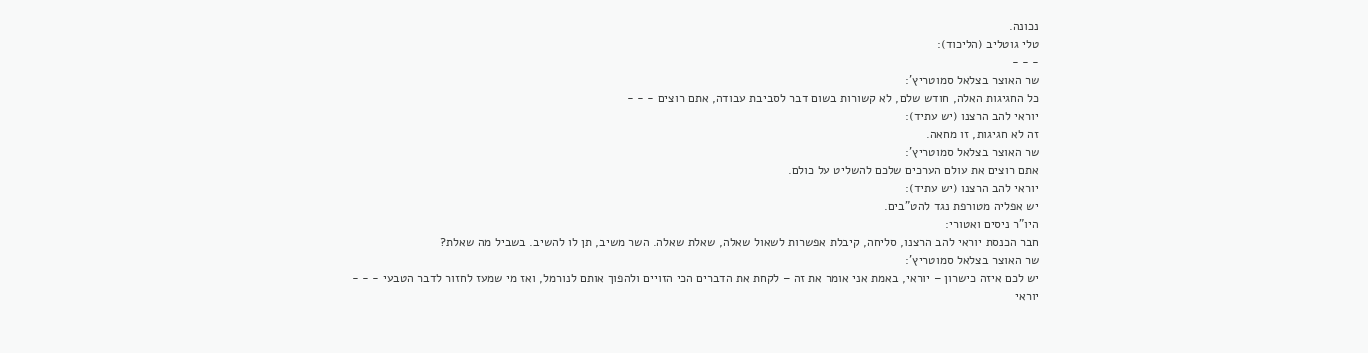נכונה.
טלי גוטליב (הליכוד):
- - -
שר האוצר בצלאל סמוטריץ':
כל החגיגות האלה, חודש שלם, לא קשורות בשום דבר לסביבת עבודה, אתם רוצים - - -
יוראי להב הרצנו (יש עתיד):
זה לא חגיגות, זו מחאה.
שר האוצר בצלאל סמוטריץ':
אתם רוצים את עולם הערכים שלכם להשליט על כולם.
יוראי להב הרצנו (יש עתיד):
יש אפליה מטורפת נגד להט"בים.
היו"ר ניסים ואטורי:
חבר הכנסת יוראי להב הרצנו, סליחה, קיבלת אפשרות לשאול שאלה, שאלת שאלה. השר משיב, תן לו להשיב. בשביל מה שאלת?
שר האוצר בצלאל סמוטריץ':
יש לכם איזה כישרון – יוראי, באמת אני אומר את זה – לקחת את הדברים הכי הזויים ולהפוך אותם לנורמל, ואז מי שמעז לחזור לדבר הטבעי - - -
יוראי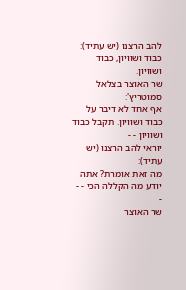להב הרצנו (יש עתיד):
כבוד ושוויון, כבוד ושוויון.
שר האוצר בצלאל סמוטריץ':
אף אחד לא דיבר על כבוד ושוויון. תקבל כבוד ושוויון - -
יוראי להב הרצנו (יש עתיד):
מה זאת אומרת? אתה יודע מה הקללה הכי - - -
שר האוצר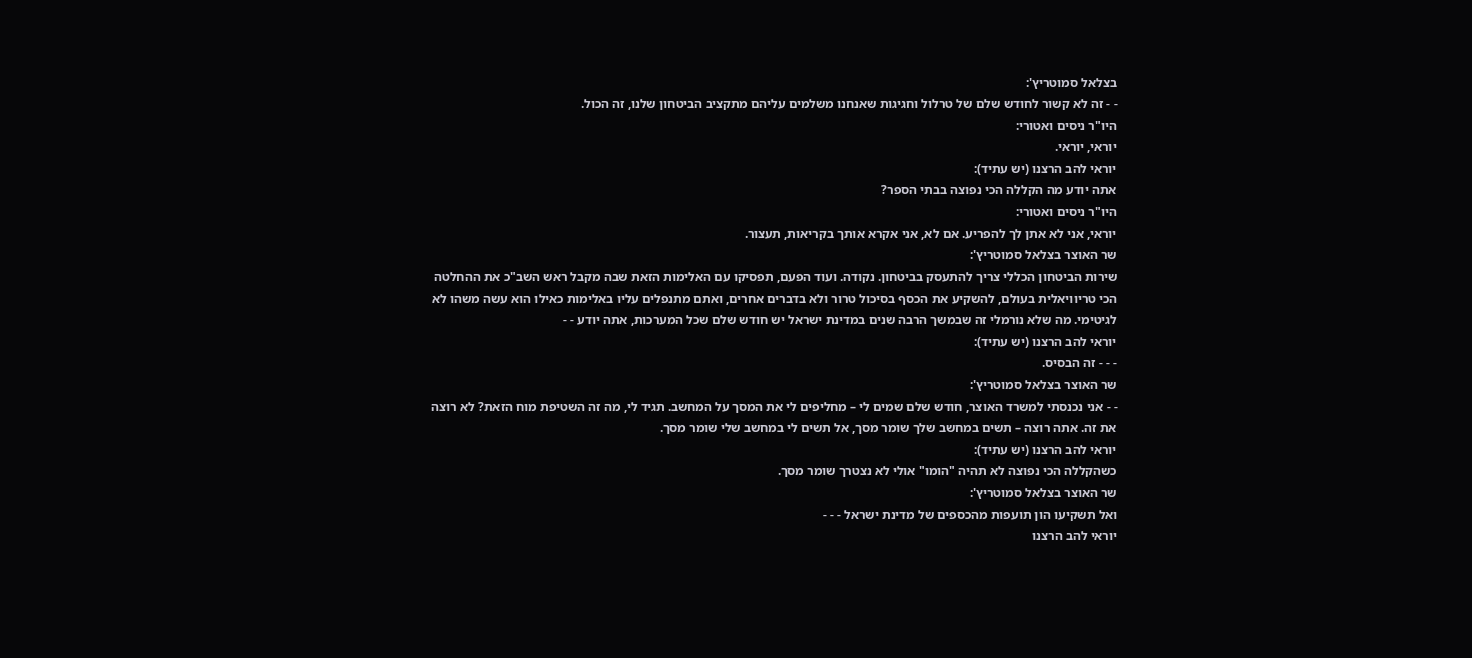בצלאל סמוטריץ':
- - זה לא קשור לחודש שלם של טרלול וחגיגות שאנחנו משלמים עליהם מתקציב הביטחון שלנו, זה הכול.
היו"ר ניסים ואטורי:
יוראי, יוראי.
יוראי להב הרצנו (יש עתיד):
אתה יודע מה הקללה הכי נפוצה בבתי הספר?
היו"ר ניסים ואטורי:
יוראי, אני לא אתן לך להפריע. אם לא, אני אקרא אותך בקריאות, תעצור.
שר האוצר בצלאל סמוטריץ':
שירות הביטחון הכללי צריך להתעסק בביטחון. נקודה. ועוד הפעם, תפסיקו עם האלימות הזאת שבה מקבל ראש השב"כ את ההחלטה הכי טריוויאלית בעולם, להשקיע את הכסף בסיכול טרור ולא בדברים אחרים, ואתם מתנפלים עליו באלימות כאילו הוא עשה משהו לא לגיטימי. מה שלא נורמלי זה שבמשך הרבה שנים במדינת ישראל יש חודש שלם שכל המערכות, אתה יודע - -
יוראי להב הרצנו (יש עתיד):
- - - זה הבסיס.
שר האוצר בצלאל סמוטריץ':
- - אני נכנסתי למשרד האוצר, חודש שלם שמים לי – מחליפים לי את המסך על המחשב. תגיד לי, מה זה השטיפת מוח הזאת? לא רוצה את זה. אתה רוצה – תשים במחשב שלך שומר מסך, אל תשים לי במחשב שלי שומר מסך.
יוראי להב הרצנו (יש עתיד):
כשהקללה הכי נפוצה לא תהיה "הומו" אולי לא נצטרך שומר מסך.
שר האוצר בצלאל סמוטריץ':
ואל תשקיעו הון תועפות מהכספים של מדינת ישראל - - -
יוראי להב הרצנו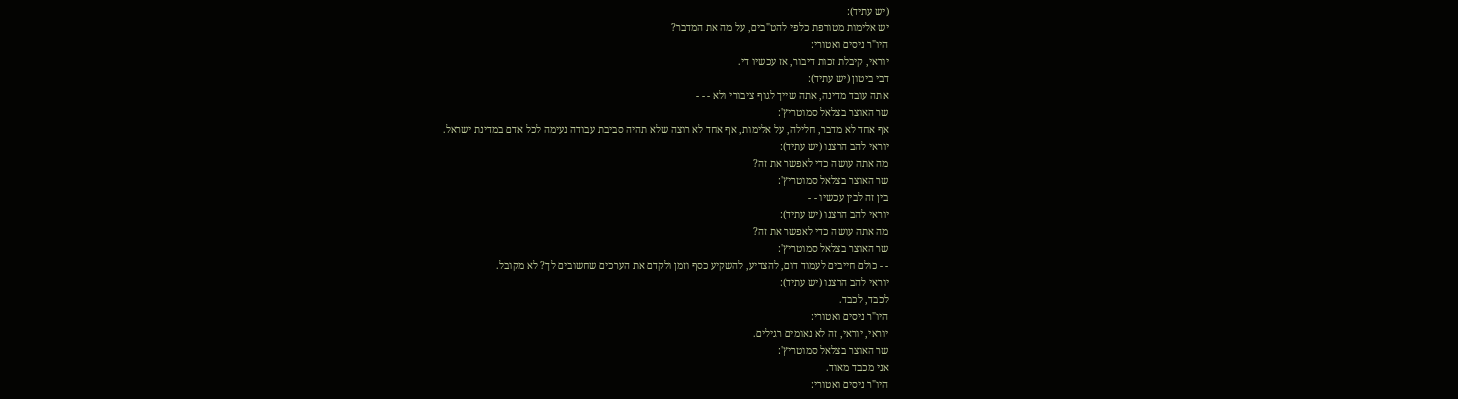(יש עתיד):
יש אלימות מטורפת כלפי להט"בים, על מה את המדבר?
היו"ר ניסים ואטורי:
יוראי, קיבלת זכות דיבור, אז עכשיו די.
דבי ביטון (יש עתיד):
אתה עובד מדינה, אתה שייך לגוף ציבורי ולא - - -
שר האוצר בצלאל סמוטריץ':
אף אחד לא מדבר, חלילה, על אלימות, אף אחד לא רוצה שלא תהיה סביבת עבודה נעימה לכל אדם במדינת ישראל.
יוראי להב הרצנו (יש עתיד):
מה אתה עושה כדי לאפשר את זה?
שר האוצר בצלאל סמוטריץ':
בין זה לבין עכשיו - -
יוראי להב הרצנו (יש עתיד):
מה אתה עושה כדי לאפשר את זה?
שר האוצר בצלאל סמוטריץ':
- - כולם חייבים לעמוד דום, להצדיע, להשקיע כסף וזמן ולקדם את הערכים שחשובים לך? לא מקובל.
יוראי להב הרצנו (יש עתיד):
לכבד, לכבד.
היו"ר ניסים ואטורי:
יוראי, יוראי, זה לא נאומים רגילים.
שר האוצר בצלאל סמוטריץ':
אני מכבד מאוד.
היו"ר ניסים ואטורי: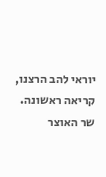יוראי להב הרצנו, קריאה ראשונה.
שר האוצר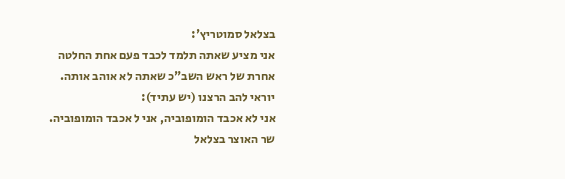בצלאל סמוטריץ':
אני מציע שאתה תלמד לכבד פעם אחת החלטה אחרת של ראש השב"כ שאתה לא אוהב אותה.
יוראי להב הרצנו (יש עתיד):
אני לא אכבד הומופוביה, אני ל אכבד הומופוביה.
שר האוצר בצלאל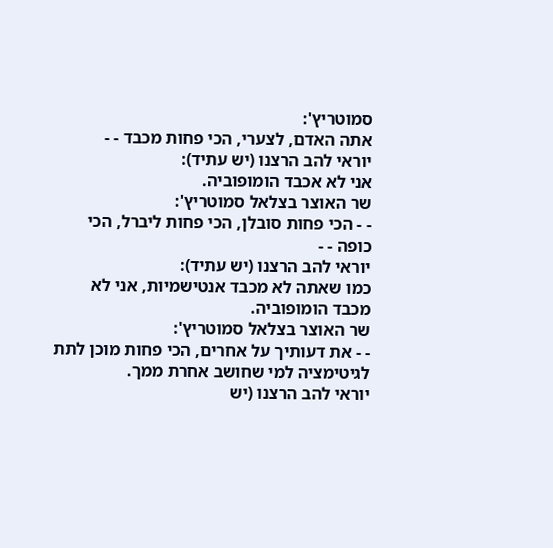סמוטריץ':
אתה האדם, לצערי, הכי פחות מכבד - -
יוראי להב הרצנו (יש עתיד):
אני לא אכבד הומופוביה.
שר האוצר בצלאל סמוטריץ':
- - הכי פחות סובלן, הכי פחות ליברל, הכי כופה - -
יוראי להב הרצנו (יש עתיד):
כמו שאתה לא מכבד אנטישמיות, אני לא מכבד הומופוביה.
שר האוצר בצלאל סמוטריץ':
- - את דעותיך על אחרים, הכי פחות מוכן לתת לגיטימציה למי שחושב אחרת ממך.
יוראי להב הרצנו (יש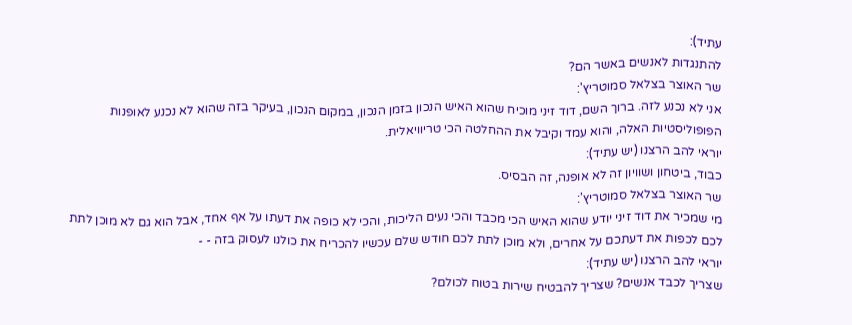עתיד):
להתנגדות לאנשים באשר הם?
שר האוצר בצלאל סמוטריץ':
אני לא נכנע לזה. ברוך השם, דוד זיני מוכיח שהוא האיש הנכון בזמן הנכון, במקום הנכון, בעיקר בזה שהוא לא נכנע לאופנות הפופוליסטיות האלה, והוא עמד וקיבל את ההחלטה הכי טריוויאלית.
יוראי להב הרצנו (יש עתיד):
כבוד, ביטחון ושוויון זה לא אופנה, זה הבסיס.
שר האוצר בצלאל סמוטריץ':
מי שמכיר את דוד זיני יודע שהוא האיש הכי מכבד והכי נעים הליכות, והכי לא כופה את דעתו על אף אחד, אבל הוא גם לא מוכן לתת לכם לכפות את דעתכם על אחרים, ולא מוכן לתת לכם חודש שלם עכשיו להכריח את כולנו לעסוק בזה - -
יוראי להב הרצנו (יש עתיד):
שצריך לכבד אנשים? שצריך להבטיח שירות בטוח לכולם?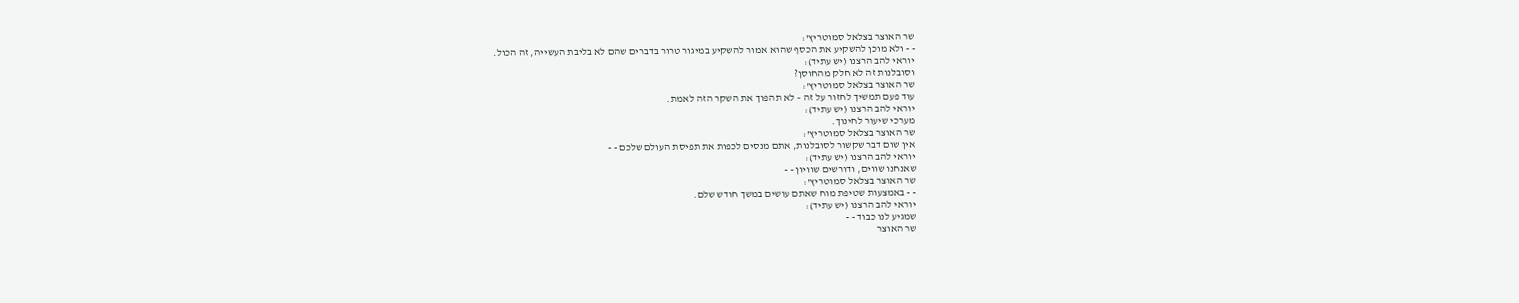שר האוצר בצלאל סמוטריץ':
- - ולא מוכן להשקיע את הכסף שהוא אמור להשקיע במיגור טרור בדברים שהם לא בליבת העשייה, זה הכול.
יוראי להב הרצנו (יש עתיד):
וסובלנות זה לא חלק מהחוסן?
שר האוצר בצלאל סמוטריץ':
עוד פעם תמשיך לחזור על זה – לא תהפוך את השקר הזה לאמת.
יוראי להב הרצנו (יש עתיד):
מערכי שיעור לחינוך.
שר האוצר בצלאל סמוטריץ':
אין שום דבר שקשור לסובלנות, אתם מנסים לכפות את תפיסת העולם שלכם - -
יוראי להב הרצנו (יש עתיד):
שאנחנו שווים, ודורשים שוויון - -
שר האוצר בצלאל סמוטריץ':
- - באמצעות שטיפת מוח שאתם עושים במשך חודש שלם.
יוראי להב הרצנו (יש עתיד):
שמגיע לנו כבוד - -
שר האוצר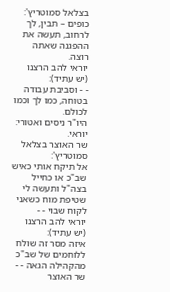בצלאל סמוטריץ':
כופים – תבין, לך לרחוב, תעשה את ההפגנה שאתה רוצה.
יוראי להב הרצנו (יש עתיד):
- - וסביבת עבודה בטוחה, כמו לך וכמו לכולם.
היו"ר ניסים ואטורי:
יוראי.
שר האוצר בצלאל סמוטריץ':
אל תיקח אותי כאיש שב"כ או כחייל בצה"ל ותעשה לי שטיפת מוח כשאני לקוח שבוי - -
יוראי להב הרצנו (יש עתיד):
איזה מסר זה שולח ללוחמים של שב"כ מהקהילה הגאה - -
שר האוצר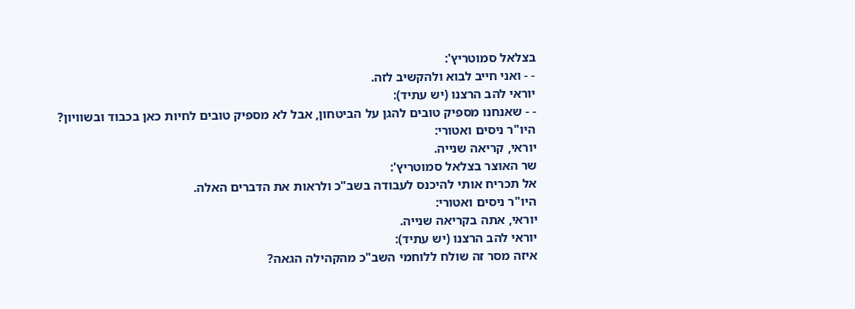בצלאל סמוטריץ':
- - ואני חייב לבוא ולהקשיב לזה.
יוראי להב הרצנו (יש עתיד):
- - שאנחנו מספיק טובים להגן על הביטחון, אבל לא מספיק טובים לחיות כאן בכבוד ובשוויון?
היו"ר ניסים ואטורי:
יוראי, קריאה שנייה.
שר האוצר בצלאל סמוטריץ':
אל תכריח אותי להיכנס לעבודה בשב"כ ולראות את הדברים האלה.
היו"ר ניסים ואטורי:
יוראי, אתה בקריאה שנייה.
יוראי להב הרצנו (יש עתיד):
איזה מסר זה שולח ללוחמי השב"כ מהקהילה הגאה?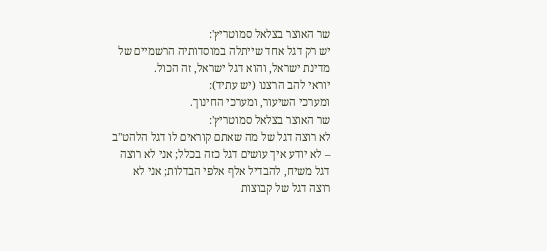שר האוצר בצלאל סמוטריץ':
יש רק דגל אחד שייתלה במוסדותיה הרשמיים של מדינת ישראל, והוא דגל ישראל, זה הכול.
יוראי להב הרצנו (יש עתיד):
ומערכי השיעור, ומערכי החינוך.
שר האוצר בצלאל סמוטריץ':
לא רוצה דגל של מה שאתם קוראים לו דגל הלהט"ב – לא יודע איך עושים דגל כזה בכלל; אני לא רוצה דגל משיח, להבדיל אלף אלפי הבדלות; אני לא רוצה דגל של קבוצות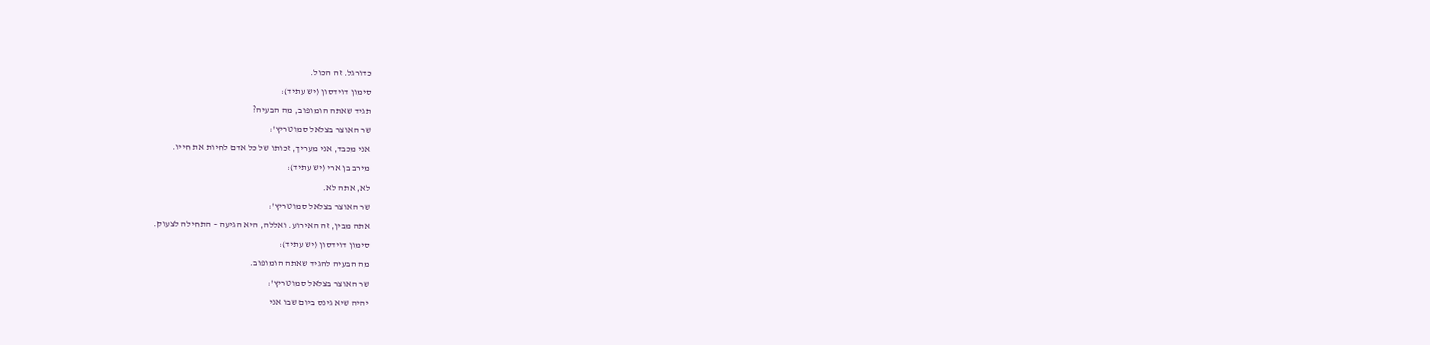כדורגל. זה הכול.
סימון דוידסון (יש עתיד):
תגיד שאתה הומופוב, מה הבעיה?
שר האוצר בצלאל סמוטריץ':
אני מכבד, אני מעריך, זכותו של כל אדם לחיות את חייו.
מירב בן ארי (יש עתיד):
לא, אתה לא.
שר האוצר בצלאל סמוטריץ':
אתה מבין, זה האירוע. ואללה, היא הגיעה – התחילה לצעוק.
סימון דוידסון (יש עתיד):
מה הבעיה להגיד שאתה הומופוב.
שר האוצר בצלאל סמוטריץ':
יהיה שיא גינס ביום שבו אני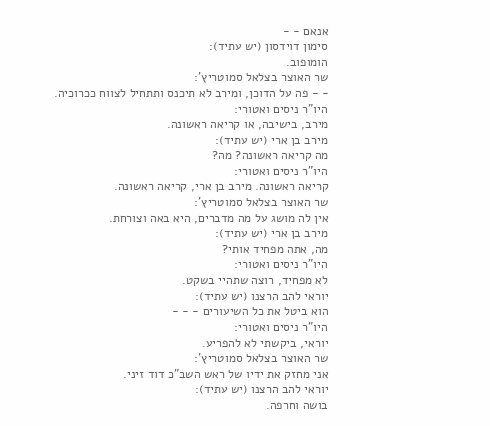אנאם - -
סימון דוידסון (יש עתיד):
הומופוב.
שר האוצר בצלאל סמוטריץ':
- - פה על הדוכן, ומירב לא תיכנס ותתחיל לצווח ככרוכיה.
היו"ר ניסים ואטורי:
מירב, בישיבה, או קריאה ראשונה.
מירב בן ארי (יש עתיד):
מה קריאה ראשונה? מה?
היו"ר ניסים ואטורי:
קריאה ראשונה. מירב בן ארי, קריאה ראשונה.
שר האוצר בצלאל סמוטריץ':
אין לה מושג על מה מדברים, היא באה וצורחת.
מירב בן ארי (יש עתיד):
מה, אתה מפחיד אותי?
היו"ר ניסים ואטורי:
לא מפחיד, רוצה שתהיי בשקט.
יוראי להב הרצנו (יש עתיד):
הוא ביטל את כל השיעורים - - -
היו"ר ניסים ואטורי:
יוראי, ביקשתי לא להפריע.
שר האוצר בצלאל סמוטריץ':
אני מחזק את ידיו של ראש השב"כ דוד זיני.
יוראי להב הרצנו (יש עתיד):
בושה וחרפה.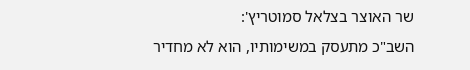שר האוצר בצלאל סמוטריץ':
השב"כ מתעסק במשימותיו, הוא לא מחדיר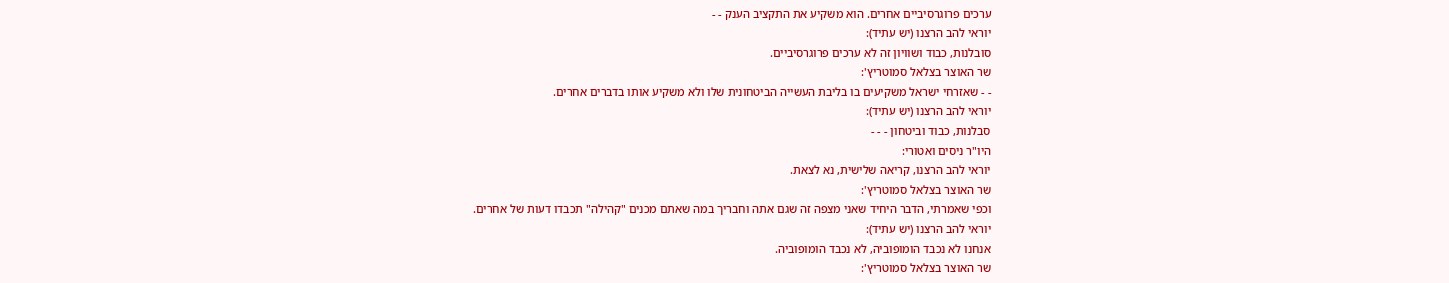ערכים פרוגרסיביים אחרים. הוא משקיע את התקציב הענק - -
יוראי להב הרצנו (יש עתיד):
סובלנות, כבוד ושוויון זה לא ערכים פרוגרסיביים.
שר האוצר בצלאל סמוטריץ':
- - שאזרחי ישראל משקיעים בו בליבת העשייה הביטחונית שלו ולא משקיע אותו בדברים אחרים.
יוראי להב הרצנו (יש עתיד):
סבלנות, כבוד וביטחון - - -
היו"ר ניסים ואטורי:
יוראי להב הרצנו, קריאה שלישית, נא לצאת.
שר האוצר בצלאל סמוטריץ':
וכפי שאמרתי, הדבר היחיד שאני מצפה זה שגם אתה וחבריך במה שאתם מכנים "קהילה" תכבדו דעות של אחרים.
יוראי להב הרצנו (יש עתיד):
אנחנו לא נכבד הומופוביה, לא נכבד הומופוביה.
שר האוצר בצלאל סמוטריץ':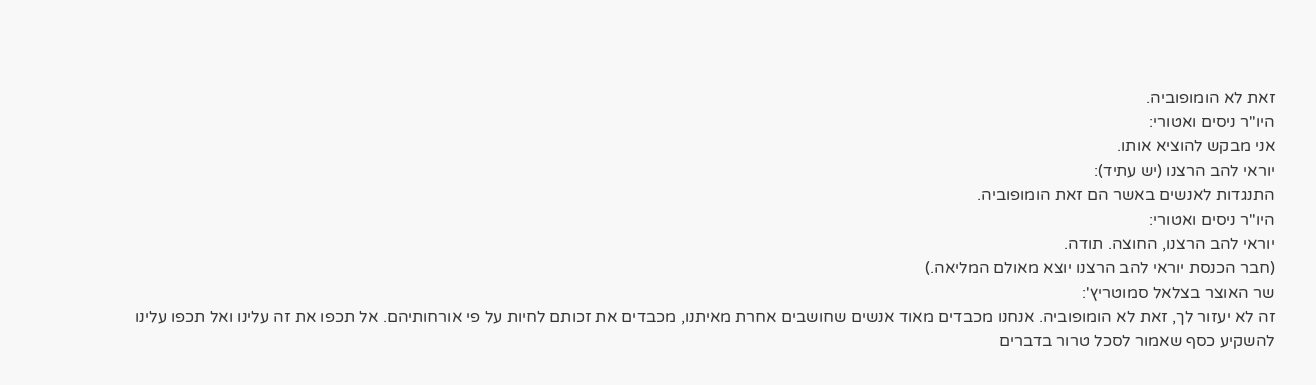זאת לא הומופוביה.
היו"ר ניסים ואטורי:
אני מבקש להוציא אותו.
יוראי להב הרצנו (יש עתיד):
התנגדות לאנשים באשר הם זאת הומופוביה.
היו"ר ניסים ואטורי:
יוראי להב הרצנו, החוצה. תודה.
(חבר הכנסת יוראי להב הרצנו יוצא מאולם המליאה.)
שר האוצר בצלאל סמוטריץ':
זה לא יעזור לך, זאת לא הומופוביה. אנחנו מכבדים מאוד אנשים שחושבים אחרת מאיתנו, מכבדים את זכותם לחיות על פי אורחותיהם. אל תכפו את זה עלינו ואל תכפו עלינו להשקיע כסף שאמור לסכל טרור בדברים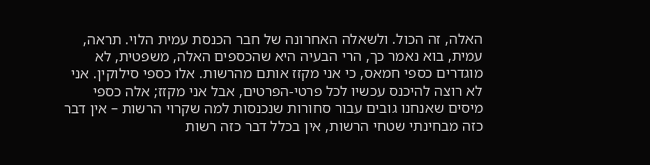האלה, זה הכול. ולשאלה האחרונה של חבר הכנסת עמית הלוי. תראה, עמית, בוא נאמר כך, הרי הבעיה היא שהכספים האלה, משפטית, לא מוגדרים כספי חמאס, כי אני מקזז אותם מהרשות. אלו כספי סילוקין. אני לא רוצה להיכנס עכשיו לכל פרטי-הפרטים, אבל אני מקזז; אלה כספי מיסים שאנחנו גובים עבור סחורות שנכנסות למה שקרוי הרשות – אין דבר כזה מבחינתי שטחי הרשות, אין בכלל דבר כזה רשות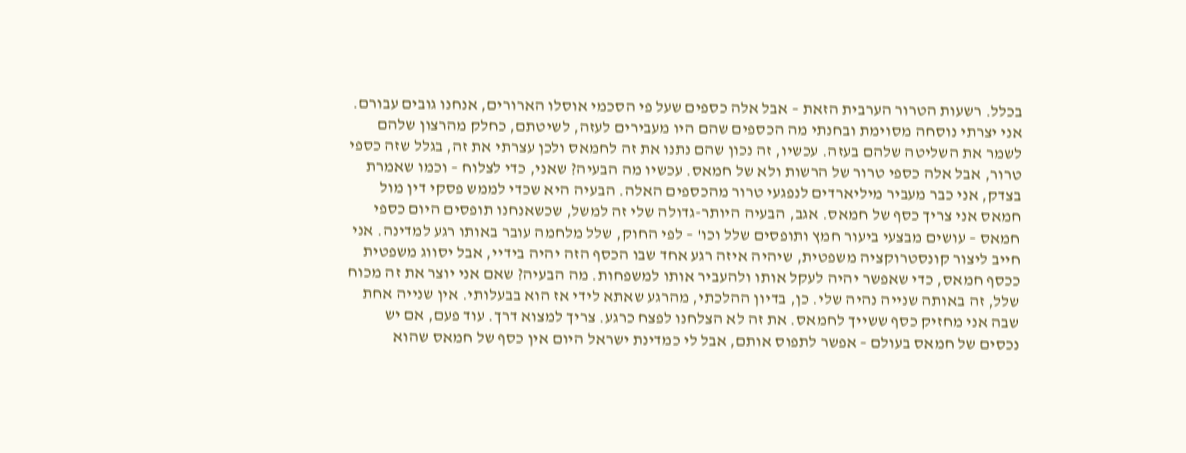בכלל. רשעות הטרור הערבית הזאת – אבל אלה כספים שעל פי הסכמי אוסלו הארורים, אנחנו גובים עבורם. אני יצרתי נוסחה מסוימת ובחנתי מה הכספים שהם היו מעבירים לעזה, לשיטתם, כחלק מהרצון שלהם לשמר את השליטה שלהם בעזה. עכשיו, זה נכון שהם נתנו את זה לחמאס ולכן עצרתי את זה, בגלל שזה כספי טרור, אבל אלה כספי טרור של הרשות ולא של חמאס. עכשיו מה הבעיה? שאני, כדי לצלוח – וכמו שאמרת בצדק, אני כבר מעביר מיליארדים לנפגעי טרור מהכספים האלה. הבעיה היא שכדי לממש פסקי דין מול חמאס אני צריך כסף של חמאס. אגב, הבעיה היותר-גדולה שלי זה למשל, שכשאנחנו תופסים היום כספי חמאס – עושים מבצעי ביעור חמץ ותופסים שלל וכו' – לפי החוק, שלל מלחמה עובר באותו רגע למדינה. אני חייב ליצור קונסטרוקציה משפטית, שיהיה איזה רגע אחד שבו הכסף הזה יהיה בידיי, אבל יסווג משפטית ככסף חמאס, כדי שאפשר יהיה לעקל אותו ולהעביר אותו למשפחות. מה הבעיה? שאם אני יוצר את זה מכוח שלל, זה באותה שנייה נהיה שלי. כן, בדיון ההלכתי, מהרגע שאתא לידי אז הוא בבעלותי. אין שנייה אחת שבה אני מחזיק כסף ששייך לחמאס. את זה לא הצלחנו לפצח כרגע. צריך למצוא דרך. עוד פעם, אם יש נכסים של חמאס בעולם – אפשר לתפוס אותם, אבל לי כמדינת ישראל היום אין כסף של חמאס שהוא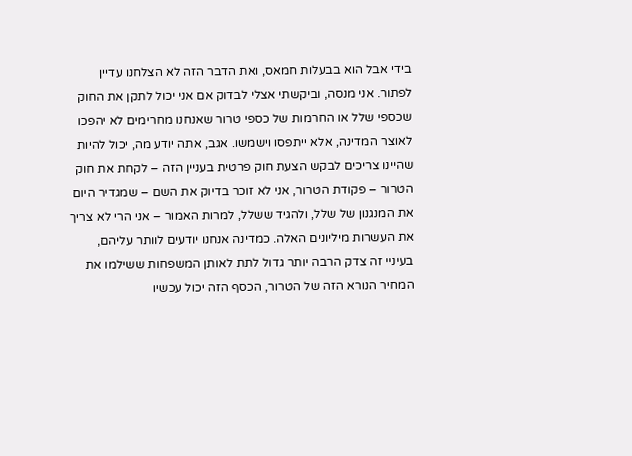בידי אבל הוא בבעלות חמאס, ואת הדבר הזה לא הצלחנו עדיין לפתור. אני מנסה, וביקשתי אצלי לבדוק אם אני יכול לתקן את החוק שכספי שלל או החרמות של כספי טרור שאנחנו מחרימים לא יהפכו לאוצר המדינה, אלא ייתפסו וישמשו. אגב, אתה יודע מה, יכול להיות שהיינו צריכים לבקש הצעת חוק פרטית בעניין הזה – לקחת את חוק הטרור – פקודת הטרור, אני לא זוכר בדיוק את השם – שמגדיר היום את המנגנון של שלל, ולהגיד ששלל, למרות האמור – אני הרי לא צריך את העשרות מיליונים האלה. כמדינה אנחנו יודעים לוותר עליהם, בעיניי זה צדק הרבה יותר גדול לתת לאותן המשפחות ששילמו את המחיר הנורא הזה של הטרור, הכסף הזה יכול עכשיו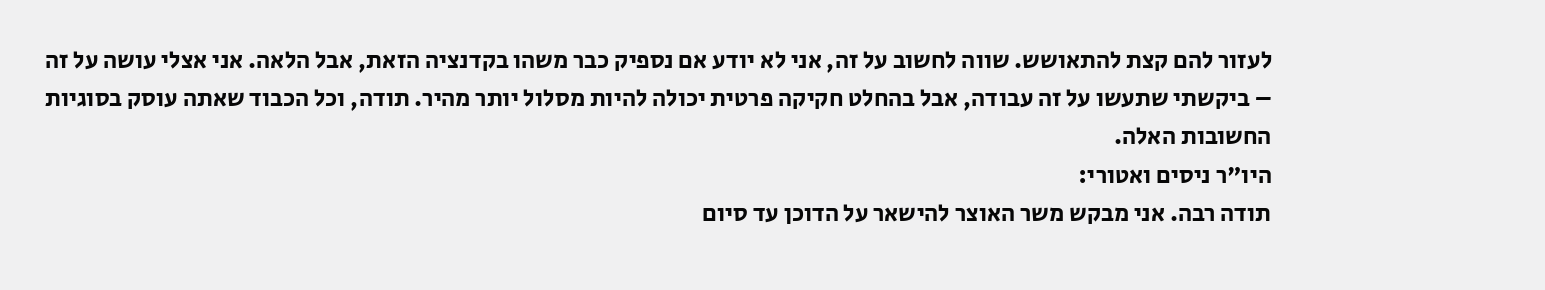לעזור להם קצת להתאושש. שווה לחשוב על זה, אני לא יודע אם נספיק כבר משהו בקדנציה הזאת, אבל הלאה. אני אצלי עושה על זה – ביקשתי שתעשו על זה עבודה, אבל בהחלט חקיקה פרטית יכולה להיות מסלול יותר מהיר. תודה, וכל הכבוד שאתה עוסק בסוגיות החשובות האלה.
היו"ר ניסים ואטורי:
תודה רבה. אני מבקש משר האוצר להישאר על הדוכן עד סיום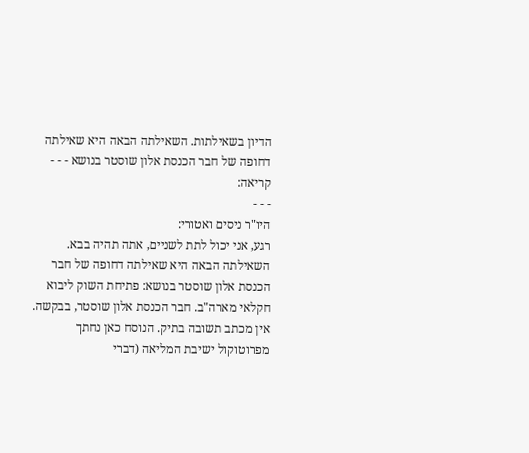הדיון בשאילתות. השאילתה הבאה היא שאילתה דחופה של חבר הכנסת אלון שוסטר בנושא - - -
קריאה:
- - -
היו"ר ניסים ואטורי:
רגע, אני יכול לתת לשניים, אתה תהיה בבא. השאילתה הבאה היא שאילתה דחופה של חבר הכנסת אלון שוסטר בנושא: פתיחת השוק ליבוא חקלאי מארה"ב. חבר הכנסת אלון שוסטר, בבקשה.
אין מכתב תשובה בתיק. הנוסח כאן נחתך מפרוטוקול ישיבת המליאה (דברי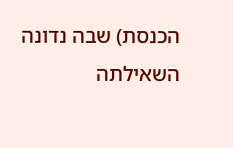הכנסת) שבה נדונה השאילתה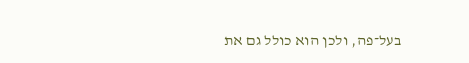בעל־פה, ולכן הוא כולל גם את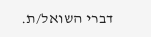דברי השואל/ת.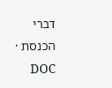דברי הכנסת · DOC